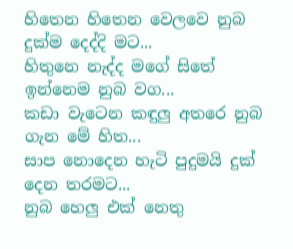හිතෙන හිතෙන වෙලවෙ නුබ දුක්ම දෙද්දි මට...
හිතුනෙ නැද්ද මගේ සිතේ ඉන්නෙම නුබ වග...
කඩා වැටෙන කඳුලු අතරෙ නුබ ගැන මේ හිත...
සාප නොදෙන හැටි පුදුමයි දුක් දෙන තරමට...
නුබ හෙලු එක් නෙතු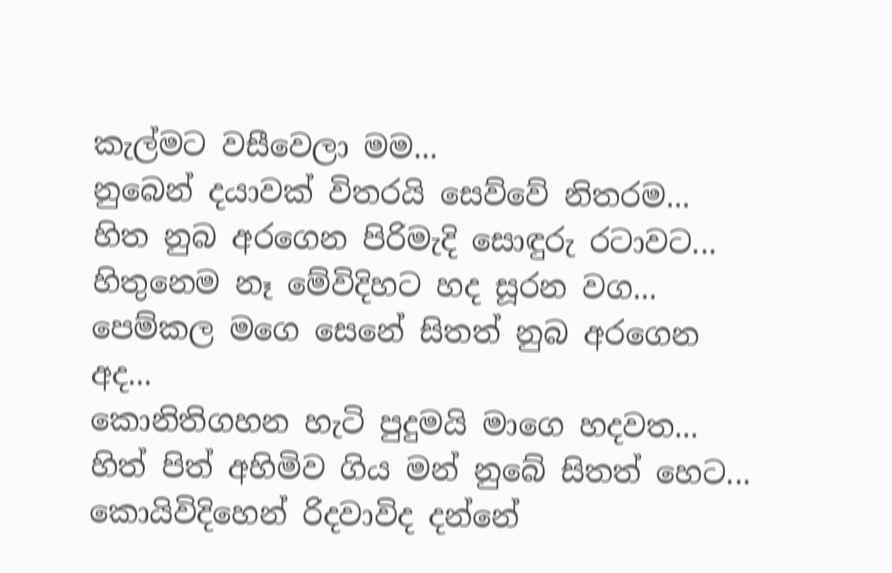කැල්මට වසීවෙලා මම...
නුබෙන් දයාවක් විතරයි සෙව්වේ නිතරම...
හිත නුබ අරගෙන පිරිමැදි සොඳුරු රටාවට...
හිතුනෙම නෑ මේවිදිහට හද සූරන වග...
පෙම්කල මගෙ සෙනේ සිතත් නුබ අරගෙන අද...
කොනිතිගහන හැටි පුදුමයි මාගෙ හදවත...
හිත් පිත් අහිමිව ගිය මන් නුබේ සිතත් හෙට...
කොයිවිදිහෙන් රිදවාවිද දන්නේ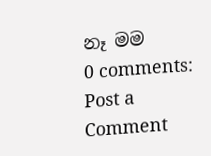නෑ මම
0 comments:
Post a Comment